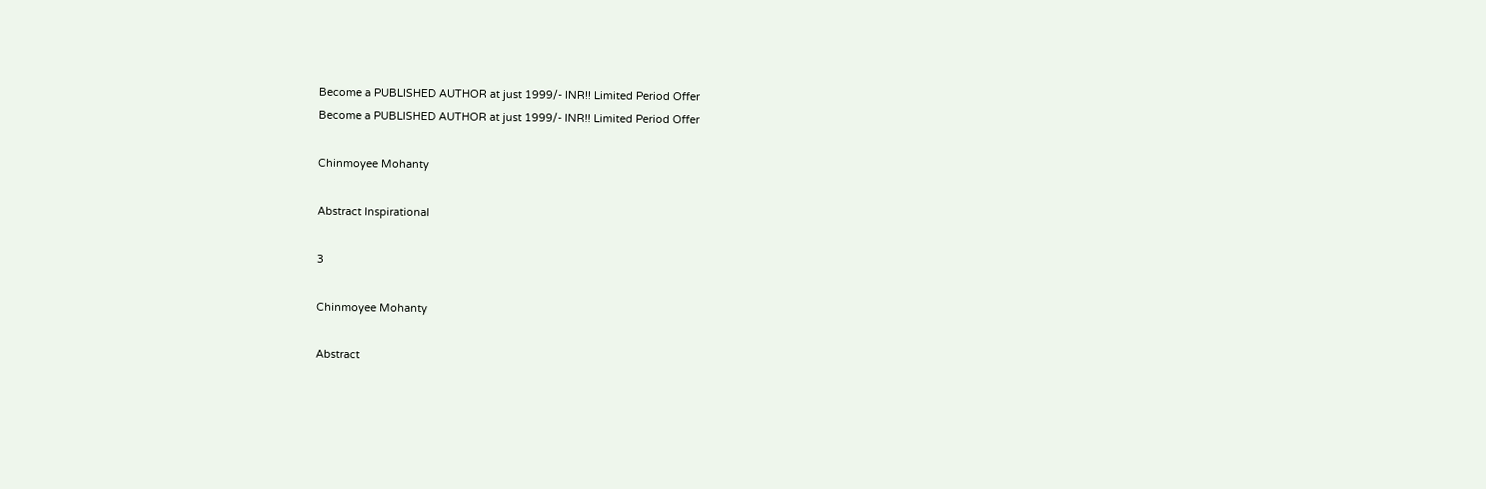Become a PUBLISHED AUTHOR at just 1999/- INR!! Limited Period Offer
Become a PUBLISHED AUTHOR at just 1999/- INR!! Limited Period Offer

Chinmoyee Mohanty

Abstract Inspirational

3

Chinmoyee Mohanty

Abstract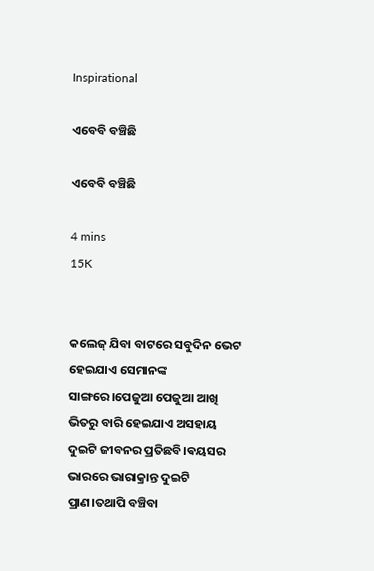Inspirational

ଏବେବି ବଞ୍ଚିଛି

ଏବେବି ବଞ୍ଚିଛି

4 mins
15K


କଲେଜ୍ ଯିବା ବାଟରେ ସବୁଦିନ ଭେଟ ହେଇଯାଏ ସେମାନଙ୍କ ସାଙ୍ଗରେ।ପେଜୁଆ ପେଜୁଆ ଆଖି ଭିତରୁ ବାରି ହେଇଯାଏ ଅସହାୟ ଦୁଇଟି ଜୀବନର ପ୍ରତିଛବି।ଵୟସର ଭାରରେ ଭାରାକ୍ରାନ୍ତ ଦୁଇଟି ପ୍ରାଣ।ତଥାପି ବଞ୍ଚିବା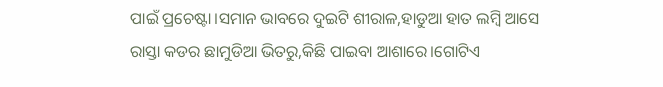ପାଇଁ ପ୍ରଚେଷ୍ଟା।ସମାନ ଭାବରେ ଦୁଇଟି ଶୀରାଳ,ହାଡୁଆ ହାତ ଲମ୍ବି ଆସେ ରାସ୍ତା କଡର ଛାମୁଡିଆ ଭିତରୁ,କିଛି ପାଇବା ଆଶାରେ।ଗୋଟିଏ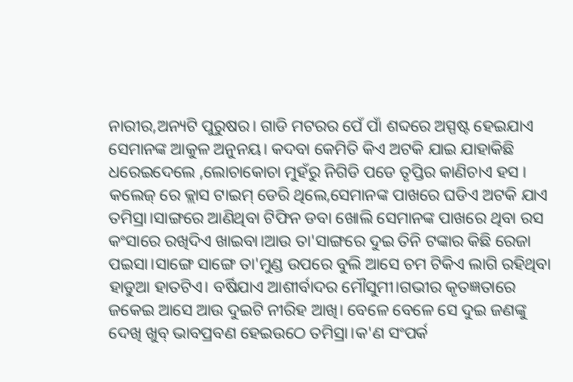ନାରୀର,ଅନ୍ୟଟି ପୁରୁଷର। ଗାଡି ମଟରର ପେଁ ପାଁ ଶବ୍ଦରେ ଅସ୍ପଷ୍ଟ ହେଇଯାଏ ସେମାନଙ୍କ ଆକୁଳ ଅନୁନୟ। କଦବା କେମିତି କିଏ ଅଟକି ଯାଇ ଯାହାକିଛି ଧରେଇଦେଲେ ,ଲୋଚାକୋଚା ମୁହଁରୁ ନିଗିଡି ପଡେ ତୃପ୍ତିର କାଣିଚାଏ ହସ । କଲେଜ୍ ରେ କ୍ଲାସ ଟାଇମ୍ ଡେରି ଥିଲେ,ସେମାନଙ୍କ ପାଖରେ ଘଡିଏ ଅଟକି ଯାଏ ତମିସ୍ରା।ସାଙ୍ଗରେ ଆଣିଥିବା ଟିଫିନ ଡବା ଖୋଲି ସେମାନଙ୍କ ପାଖରେ ଥିବା ରସ କଂସାରେ ରଖିଦିଏ ଖାଇବା।ଆଉ ତା'ସାଙ୍ଗରେ ଦୁଇ ତିନି ଟଙ୍କାର କିଛି ରେଜା ପଇସା।ସାଙ୍ଗେ ସାଙ୍ଗେ ତା'ମୁଣ୍ଡ ଉପରେ ବୁଲି ଆସେ ଚମ ଟିକିଏ ଲାଗି ରହିଥିବା ହାଡୁଆ ହାତଟିଏ। ବର୍ଷିଯାଏ ଆଶୀର୍ବାଦର ମୌସୁମୀ।ଗଭୀର କୃତଜ୍ଞତାରେ ଜକେଇ ଆସେ ଆଉ ଦୁଇଟି ନୀରିହ ଆଖି। ବେଳେ ବେଳେ ସେ ଦୁଇ ଜଣଙ୍କୁ ଦେଖି ଖୁବ୍ ଭାବପ୍ରବଣ ହେଇଉଠେ ତମିସ୍ରା।କ'ଣ ସଂପର୍କ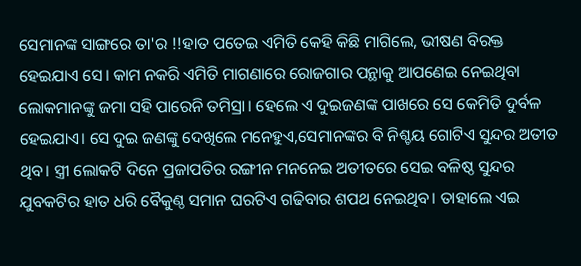ସେମାନଙ୍କ ସାଙ୍ଗରେ ତା'ର !!ହାତ ପତେଇ ଏମିତି କେହି କିଛି ମାଗିଲେ, ଭୀଷଣ ବିରକ୍ତ ହେଇଯାଏ ସେ। କାମ ନକରି ଏମିତି ମାଗଣାରେ ରୋଜଗାର ପନ୍ଥାକୁ ଆପଣେଇ ନେଇଥିବା ଲୋକମାନଙ୍କୁ ଜମା ସହି ପାରେନି ତମିସ୍ରା। ହେଲେ ଏ ଦୁଇଜଣଙ୍କ ପାଖରେ ସେ କେମିତି ଦୁର୍ବଳ ହେଇଯାଏ। ସେ ଦୁଇ ଜଣଙ୍କୁ ଦେଖିଲେ ମନେହୁଏ,ସେମାନଙ୍କର ବି ନିଶ୍ଚୟ ଗୋଟିଏ ସୁନ୍ଦର ଅତୀତ ଥିବ। ସ୍ତ୍ରୀ ଲୋକଟି ଦିନେ ପ୍ରଜାପତିର ରଙ୍ଗୀନ ମନନେଇ ଅତୀତରେ ସେଇ ବଳିଷ୍ଠ ସୁନ୍ଦର ଯୁବକଟିର ହାତ ଧରି ବୈକୁଣ୍ଠ ସମାନ ଘରଟିଏ ଗଢିବାର ଶପଥ ନେଇଥିବ। ତାହାଲେ ଏଇ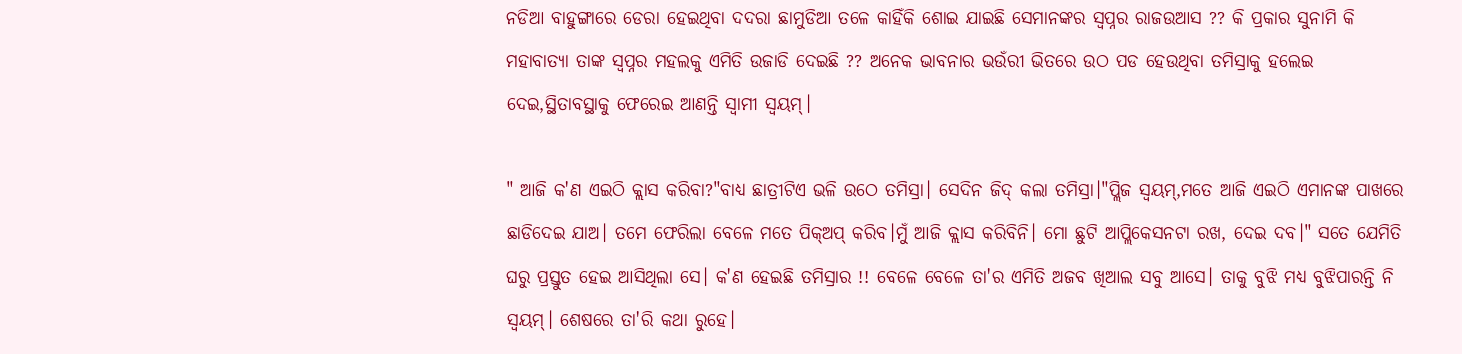ନଡିଆ ବାହୁଙ୍ଗାରେ ଡେରା ହେଇଥିବା ଦଦରା ଛାମୁଡିଆ ତଳେ କାହିଁକି ଶୋଇ ଯାଇଛି ସେମାନଙ୍କର ସ୍ଵପ୍ନର ରାଜଉଆସ ?? କି ପ୍ରକାର ସୁନାମି କି ମହାବାତ୍ୟା ତାଙ୍କ ସ୍ଵପ୍ନର ମହଲକୁ ଏମିତି ଉଜାଡି ଦେଇଛି ?? ଅନେକ ଭାବନାର ଭଉଁରୀ ଭିତରେ ଉଠ ପଡ ହେଉଥିବା ତମିସ୍ରାକୁ ହଲେଇ ଦେଇ,ସ୍ଥିତାବସ୍ଥାକୁ ଫେରେଇ ଆଣନ୍ତି ସ୍ଵାମୀ ସ୍ଵୟମ୍।

" ଆଜି କ'ଣ ଏଇଠି କ୍ଲାସ କରିବା?"ବାଧ୍ୟ ଛାତ୍ରୀଟିଏ ଭଳି ଉଠେ ତମିସ୍ରା। ସେଦିନ ଜିଦ୍ କଲା ତମିସ୍ରା।"ପ୍ଲିଜ ସ୍ଵୟମ୍,ମତେ ଆଜି ଏଇଠି ଏମାନଙ୍କ ପାଖରେ ଛାଡିଦେଇ ଯାଅ। ତମେ ଫେରିଲା ବେଳେ ମତେ ପିକ୍ଅପ୍ କରିବ।ମୁଁ ଆଜି କ୍ଲାସ କରିବିନି। ମୋ ଛୁଟି ଆପ୍ଲିକେସନଟା ରଖ, ଦେଇ ଦବ।" ସତେ ଯେମିତି ଘରୁ ପ୍ରସ୍ତୁତ ହେଇ ଆସିଥିଲା ସେ। କ'ଣ ହେଇଛି ତମିସ୍ରାର !! ବେଳେ ବେଳେ ତା'ର ଏମିତି ଅଜବ ଖିଆଲ ସବୁ ଆସେ। ତାକୁ ବୁଝି ମଧ୍ୟ ବୁଝିପାରନ୍ତି ନି ସ୍ଵୟମ୍। ଶେଷରେ ତା'ରି କଥା ରୁହେ।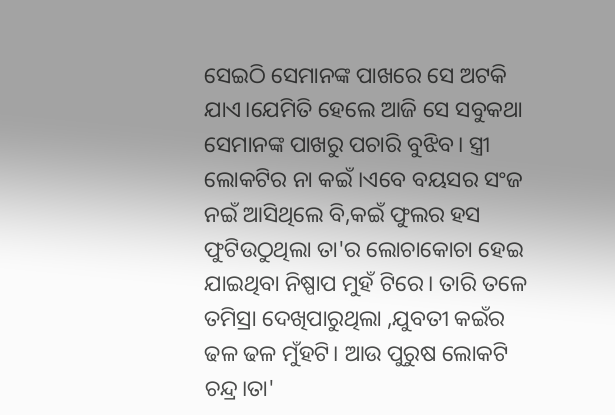ସେଇଠି ସେମାନଙ୍କ ପାଖରେ ସେ ଅଟକି ଯାଏ।ଯେମିତି ହେଲେ ଆଜି ସେ ସବୁକଥା ସେମାନଙ୍କ ପାଖରୁ ପଚାରି ବୁଝିବ। ସ୍ତ୍ରୀ ଲୋକଟିର ନା କଇଁ ।ଏବେ ବୟସର ସଂଜ ନଇଁ ଆସିଥିଲେ ବି,କଇଁ ଫୁଲର ହସ ଫୁଟିଉଠୁଥିଲା ତା'ର ଲୋଚାକୋଚା ହେଇ ଯାଇଥିବା ନିଷ୍ପାପ ମୁହଁ ଟିରେ। ତାରି ତଳେ ତମିସ୍ରା ଦେଖିପାରୁଥିଲା ,ଯୁବତୀ କଇଁର ଢଳ ଢଳ ମୁଁହଟି। ଆଉ ପୁରୁଷ ଲୋକଟି ଚନ୍ଦ୍ର।ତା'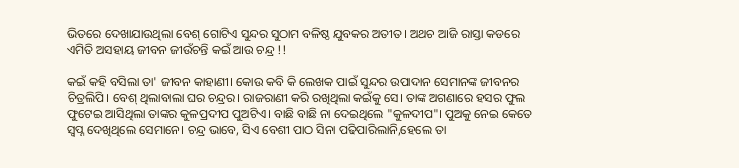ଭିତରେ ଦେଖାଯାଉଥିଲା ବେଶ୍ ଗୋଟିଏ ସୁନ୍ଦର ସୁଠାମ ବଳିଷ୍ଠ ଯୁବକର ଅତୀତ। ଅଥଚ ଆଜି ରାସ୍ତା କଡରେ ଏମିତି ଅସହାୟ ଜୀବନ ଜୀଉଁଚନ୍ତି କଇଁ ଆଉ ଚନ୍ଦ୍ର !!

କଇଁ କହି ବସିଲା ତା' ଜୀବନ କାହାଣୀ। କୋଉ କବି କି ଲେଖକ ପାଇଁ ସୁନ୍ଦର ଉପାଦାନ ସେମାନଙ୍କ ଜୀବନର ଚିତ୍ରଲିପି। ବେଶ୍ ଥିଲାବାଲା ଘର ଚନ୍ଦ୍ରର। ରାଜରାଣୀ କରି ରଖିଥିଲା କଇଁକୁ ସେ। ତାଙ୍କ ଅଗଣାରେ ହସର ଫୁଲ ଫୁଟେଇ ଆସିଥିଲା ତାଙ୍କର କୁଳପ୍ରଦୀପ ପୁଅଟିଏ। ବାଛି ବାଛି ନା ଦେଇଥିଲେ "କୁଳଦୀପ"। ପୁଅକୁ ନେଇ କେତେ ସ୍ଵପ୍ନ ଦେଖିଥିଲେ ସେମାନେ। ଚନ୍ଦ୍ର ଭାବେ, ସିଏ ବେଶୀ ପାଠ ସିନା ପଢିପାରିଲାନି,ହେଲେ ତା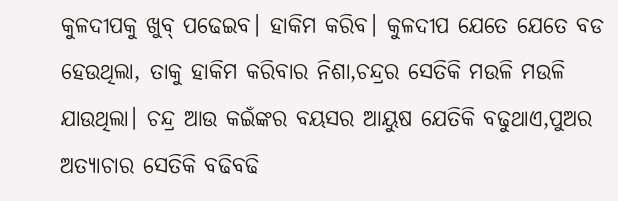କୁଳଦୀପକୁ ଖୁବ୍ ପଢେଇବ। ହାକିମ କରିବ। କୁଳଦୀପ ଯେତେ ଯେତେ ବଡ ହେଉଥିଲା, ତାକୁ ହାକିମ କରିବାର ନିଶା,ଚନ୍ଦ୍ରର ସେତିକି ମଉଳି ମଉଳି ଯାଉଥିଲା। ଚନ୍ଦ୍ର ଆଉ କଇଁଙ୍କର ବୟସର ଆୟୁଷ ଯେତିକି ବଢୁଥାଏ,ପୁଅର ଅତ୍ୟାଚାର ସେତିକି ବଢିବଢି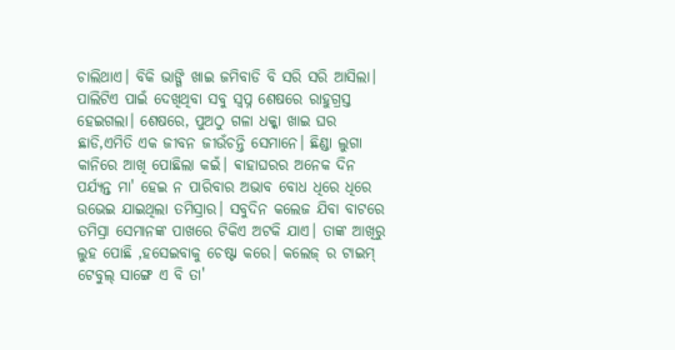ଚାଲିଥାଏ। ବିକି ଭାଙ୍ଗି ଖାଇ ଜମିବାଡି ବି ସରି ସରି ଆସିଲା। ପାଲିଟିଏ ପାଇଁ ଦେଖିଥିବା ସବୁ ସ୍ଵପ୍ନ ଶେଷରେ ରାହୁଗ୍ରସ୍ତ ହେଇଗଲା। ଶେଷରେ, ପୁଅଠୁ ଗଳା ଧକ୍କା ଖାଇ ଘର ଛାଡି,ଏମିତି ଏକ ଜୀବନ ଜୀଉଁଚନ୍ତି ସେମାନେ। ଛିଣ୍ଡା ଲୁଗା କାନିରେ ଆଖି ପୋଛିଲା କଇଁ। ଵାହାଘରର ଅନେକ ଦିନ ପର୍ଯ୍ୟନ୍ତ ମା' ହେଇ ନ ପାରିବାର ଅଭାବ ବୋଧ ଧିରେ ଧିରେ ଉଭେଇ ଯାଇଥିଲା ତମିସ୍ରାର। ସବୁଦିନ କଲେଜ ଯିବା ବାଟରେ ତମିସ୍ରା ସେମାନଙ୍କ ପାଖରେ ଟିକିଏ ଅଟକି ଯାଏ। ତାଙ୍କ ଆଖିରୁ ଲୁହ ପୋଛି ,ହସେଇବାକୁ ଚେଷ୍ଟା କରେ। କଲେଜ୍ ର ଟାଇମ୍ ଟେବୁଲ୍ ସାଙ୍ଗେ ଏ ବି ତା'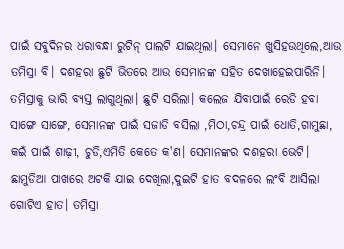ପାଇଁ ସବୁଦିନର ଧରାବନ୍ଧା ରୁଟିନ୍ ପାଲଟି ଯାଇଥିଲା। ସେମାନେ ଖୁସିହଉଥିଲେ,ଆଉ ତମିସ୍ରା ବି। ଦଶହରା ଛୁଟି ଭିତରେ ଆଉ ସେମାନଙ୍କ ସହିତ ଦେଖାହେଇପାରିନି। ତମିସ୍ରାକୁ ଭାରି ବ୍ୟସ୍ତ ଲାଗୁଥିଲା। ଛୁଟି ସରିଲା। କଲେଜ ଯିବାପାଇଁ ରେଡି ହବା ସାଙ୍ଗେ ସାଙ୍ଗେ, ସେମାନଙ୍କ ପାଇଁ ସଜାଡି ବସିଲା ,ମିଠା,ଚନ୍ଦ୍ର ପାଇଁ ଧୋତି,ଗାମୁଛା, କଇଁ ପାଇଁ ଶାଢ଼ୀ, ଚୁଡି,ଏମିତି କେତେ କ'ଣ। ସେମାନଙ୍କର ଦଶହରା ଭେଟି। ଛାମୁଡିଆ ପାଖରେ ଅଟକି ଯାଇ ଦେଖିଲା,ଦୁଇଟି ହାତ ବଦଳରେ ଲଂବି ଆସିଲା ଗୋଟିଏ ହାତ। ତମିସ୍ରା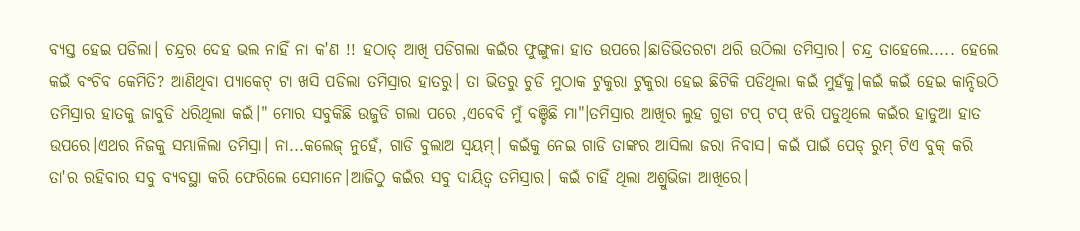ବ୍ୟସ୍ତ ହେଇ ପଡିଲା। ଚନ୍ଦ୍ରର ଦେହ ଭଲ ନାହିଁ ନା କ'ଣ !! ହଠାତ୍ ଆଖି ପଡିଗଲା କଇଁର ଫୁଙ୍ଗୁଳା ହାତ ଉପରେ।ଛାତିଭିତରଟା ଥରି ଉଠିଲା ତମିସ୍ରାର। ଚନ୍ଦ୍ର ତାହେଲେ..... ହେଲେ କଇଁ ବଂଚିବ କେମିତି? ଆଣିଥିବା ପ୍ୟାକେଟ୍ ଟା ଖସି ପଡିଲା ତମିସ୍ରାର ହାତରୁ। ତା ଭିତରୁ ଚୁଡି ମୁଠାକ ଟୁକୁରା ଟୁକୁରା ହେଇ ଛିଟିକି ପଡିଥିଲା କଇଁ ମୁହଁକୁ।କଇଁ କଇଁ ହେଇ କାନ୍ଦିଉଠି ତମିସ୍ରାର ହାତକୁ ଜାବୁଡି ଧରିଥିଲା କଇଁ।" ମୋର ସବୁକିଛି ଉଜୁଡି ଗଲା ପରେ ,ଏବେବି ମୁଁ ବଞ୍ଚିଛି ମା"।ତମିସ୍ରାର ଆଖିର ଲୁହ ଗୁଡା ଟପ୍ ଟପ୍ ଝରି ପଡୁଥିଲେ କଇଁର ହାଡୁଆ ହାତ ଉପରେ।ଏଥର ନିଜକୁ ସମ୍ଭାଳିଲା ତମିସ୍ରା। ନା...କଲେଜ୍ ନୁହେଁ, ଗାଡି ବୁଲାଅ ସ୍ଵୟମ୍। କଇଁକୁ ନେଇ ଗାଡି ତାଙ୍କର ଆସିଲା ଜରା ନିବାସ। କଇଁ ପାଇଁ ପେଡ୍ ରୁମ୍ ଟିଏ ବୁକ୍ କରି ତା'ର ରହିବାର ସବୁ ବ୍ୟବସ୍ଥା କରି ଫେରିଲେ ସେମାନେ।ଆଜିଠୁ କଇଁର ସବୁ ଦାୟିତ୍ୱ ତମିସ୍ରାର। କଇଁ ଚାହିଁ ଥିଲା ଅଶ୍ରୁଭିଜା ଆଖିରେ।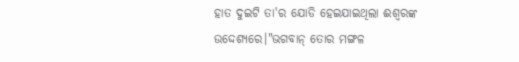ହାତ ଦୁଇଟି ତା'ର ଯୋଡି ହେଇଯାଇଥିଲା ଈଶ୍ଵରଙ୍କ ଉଦ୍ଦେଶ୍ୟରେ।"ଭଗବାନ୍ ତୋର ମଙ୍ଗଳ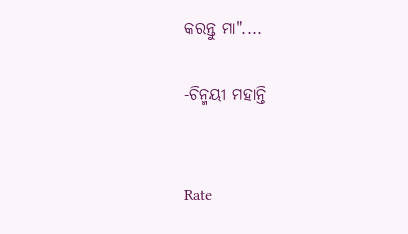କରନ୍ତୁ ମା"....

-ଚିନ୍ମୟୀ ମହାନ୍ତି


Rate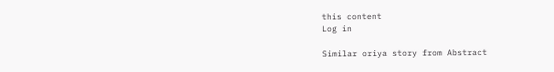this content
Log in

Similar oriya story from Abstract